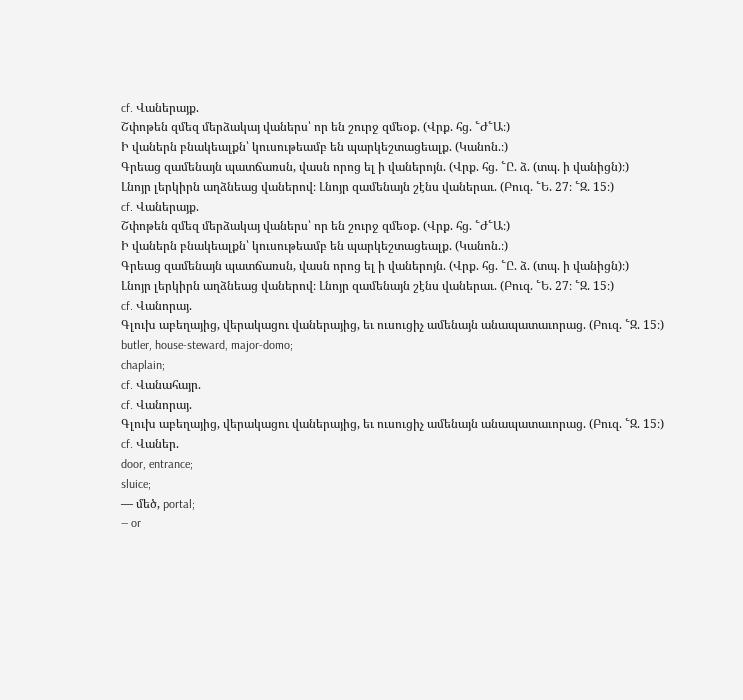cf. Վաներայք.
Շփոթեն զմեզ մերձակայ վաներս՝ որ են շուրջ զմեօք. (Վրք. հց. ՟Ժ՟Ա։)
Ի վաներն բնակեալքն՝ կուսութեամբ են պարկեշտացեալք. (Կանոն.։)
Գրեաց զամենայն պատճառսն, վասն որոց ել ի վաներոյն. (Վրք. հց. ՟Ը. ձ. (տպ. ի վանիցն)։)
Լնոյր լերկիրն աղձնեաց վաներով։ Լնոյր զամենայն շէնս վաներաւ. (Բուզ. ՟Ե. 27։ ՟Զ. 15։)
cf. Վաներայք.
Շփոթեն զմեզ մերձակայ վաներս՝ որ են շուրջ զմեօք. (Վրք. հց. ՟Ժ՟Ա։)
Ի վաներն բնակեալքն՝ կուսութեամբ են պարկեշտացեալք. (Կանոն.։)
Գրեաց զամենայն պատճառսն, վասն որոց ել ի վաներոյն. (Վրք. հց. ՟Ը. ձ. (տպ. ի վանիցն)։)
Լնոյր լերկիրն աղձնեաց վաներով։ Լնոյր զամենայն շէնս վաներաւ. (Բուզ. ՟Ե. 27։ ՟Զ. 15։)
cf. Վանորայ.
Գլուխ աբեղայից, վերակացու վաներայից, եւ ուսուցիչ ամենայն անապատաւորաց. (Բուզ. ՟Զ. 15։)
butler, house-steward, major-domo;
chaplain;
cf. Վանահայր.
cf. Վանորայ.
Գլուխ աբեղայից, վերակացու վաներայից, եւ ուսուցիչ ամենայն անապատաւորաց. (Բուզ. ՟Զ. 15։)
cf. Վաներ.
door, entrance;
sluice;
— մեծ, portal;
— or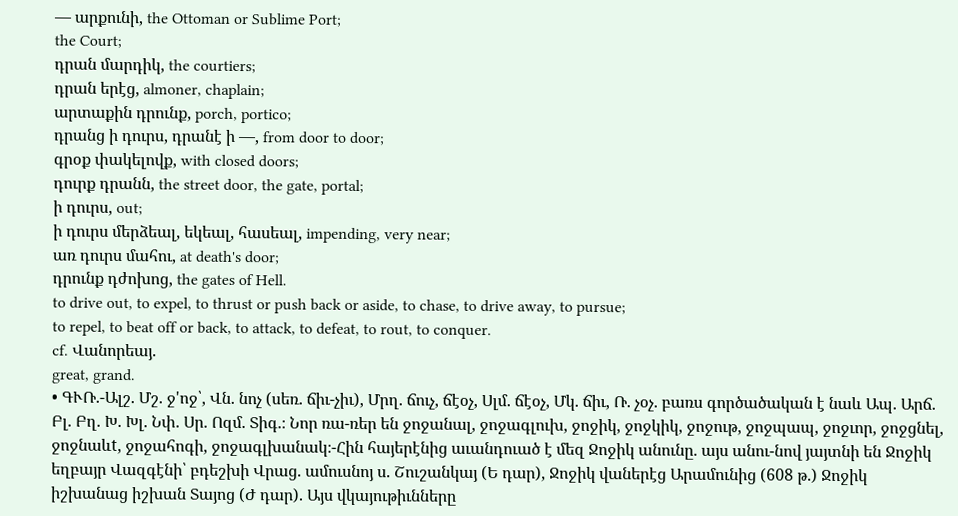— արքունի, the Ottoman or Sublime Port;
the Court;
դրան մարդիկ, the courtiers;
դրան երէց, almoner, chaplain;
արտաքին դրունք, porch, portico;
դրանց ի դուրս, դրանէ ի —, from door to door;
գրօք փակելովք, with closed doors;
դուրք դրանն, the street door, the gate, portal;
ի դուրս, out;
ի դուրս մերձեալ, եկեալ, հասեալ, impending, very near;
առ դուրս մահու, at death's door;
դրունք դժոխոց, the gates of Hell.
to drive out, to expel, to thrust or push back or aside, to chase, to drive away, to pursue;
to repel, to beat off or back, to attack, to defeat, to rout, to conquer.
cf. Վանորեայ.
great, grand.
• ԳՒՌ.-Ալշ. Մշ. ջ'ոջ՝, Վն. նոչ (սեռ. ճիւ-չիւ), Մրղ. ճուչ, ճէօչ, Սլմ. ճէօչ, Մկ. ճիւ, Ռ. չօչ. բառս գործածական է նաև Ապ. Արճ. Բլ. Բղ. Խ. Խլ. Նփ. Սր. Ոզմ. Տիգ.։ Նոր ռա-ռեր են ջոջանալ, ջոջագլուխ, ջոջիկ, ջոջկիկ, ջոջութ, ջոջպապ, ջոջւոր, ջոջցնել, ջոջնաևt, ջոջահոգի, ջոջագլխանակ։-Հին հայերէնից աւանդուած է մեզ Ջոջիկ անունը. այս անու-նով յայտնի են Ջոջիկ եղբայր Վազգէնի՝ բդեշխի Վրաց. ամուսնոյ ս. Շուշանկայ (Ե դար), Ջոջիկ վաներէց Արամունից (608 թ.) Ջոջիկ իշխանաց իշխան Տայոց (Ժ դար). Այս վկայութիւնները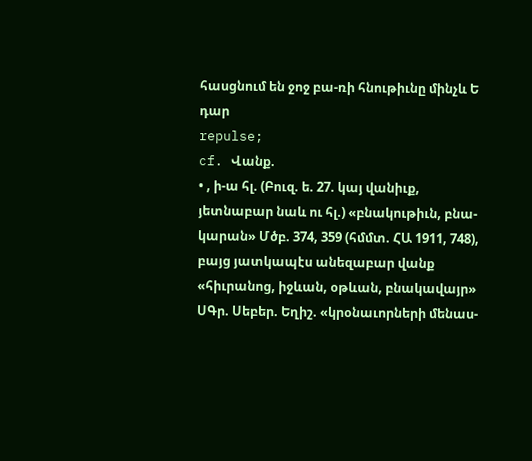հասցնում են ջոջ բա-ռի հնութիւնը մինչև Ե դար
repulse;
cf. Վանք.
• , ի-ա հլ. (Բուզ. ե. 27. կայ վանիւք, յետնաբար նաև ու հլ.) «բնակութիւն, բնա-կարան» Մծբ. 374, 359 (հմմտ. ՀԱ 1911, 748), բայց յատկապէս անեզաբար վանք «հիւրանոց, իջևան, օթևան, բնակավայր» ՍԳր. Սեբեր. Եղիշ. «կրօնաւորների մենաս-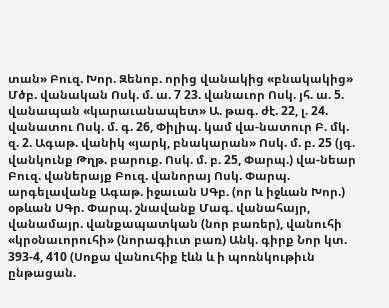տան» Բուզ. Խոր. Զենոբ. որից վանակից «բնակակից» Մծբ. վանական Ոսկ. մ. ա. 7 23. վանաւոր Ոսկ. յհ. ա. 5. վանապան «կարաւանապետ» Ա. թագ. ժէ. 22, լ. 24. վանատու Ոսկ. մ. գ. 26, Փիլիպ. կամ վա-նատուր Բ. մկ. զ. 2. Ագաթ. վանիկ «յարկ, բնակարան» Ոսկ. մ. բ. 25 (յգ. վանկունք Թղթ. բարուք. Ոսկ. մ. բ. 25, Փարպ.) վա-նեար Բուզ. վաներայք Բուզ. վանորայ Ոսկ. Փարպ. արգելավանք Ագաթ. իջաւան ՍԳբ. (որ և իջևան Խոր.) օթևան ՍԳր. Փարպ. շնավանք Մագ. վանահայր, վանամայր. վանքապատկան (նոր բառեր), վանուհի «կրօնաւորուհի» (նորագիւտ բառ) Անկ. գիրք Նոր կտ. 393-4, 410 (Սոքա վանուհիք էևն և ի պոռնկութիւն ընթացան.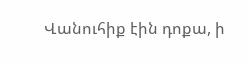Վանուհիք էին դոքա, ի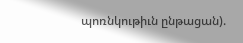պոռնկութիւն ընթացան).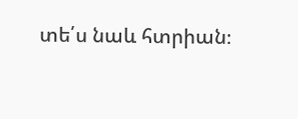տե՛ս նաև հտրիան։